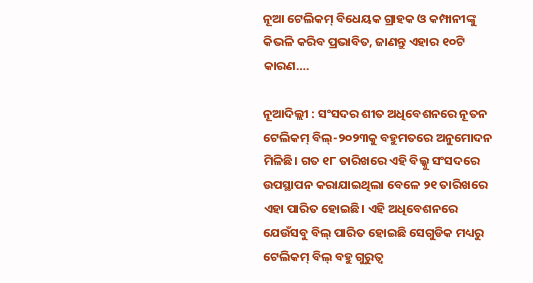ନୂଆ ଟେଲିକମ୍ ବିଧେୟକ ଗ୍ରାହକ ଓ କମ୍ପାନୀଙ୍କୁ କିଭଳି କରିବ ପ୍ରଭାବିତ, ଜାଣନ୍ତୁ ଏହାର ୧୦ଟି କାରଣ….

ନୂଆଦିଲ୍ଲୀ : ସଂସଦର ଶୀତ ଅଧିବେଶନରେ ନୂତନ ଟେଲିକମ୍ ବିଲ୍-୨୦୨୩କୁ ବହୁମତରେ ଅନୁମୋଦନ ମିଳିଛି। ଗତ ୧୮ ତାରିଖରେ ଏହି ବିଲ୍କୁ ସଂସଦରେ ଉପସ୍ଥାପନ କରାଯାଇଥିଲା ବେଳେ ୨୧ ତାରିଖରେ ଏହା ପାରିତ ହୋଇଛି। ଏହି ଅଧିବେଶନରେ ଯେଉଁସବୁ ବିଲ୍ ପାରିତ ହୋଇଛି ସେଗୁଡିକ ମଧ୍ୟରୁ ଟେଲିକମ୍ ବିଲ୍ ବହୁ ଗୁରୁତ୍ବ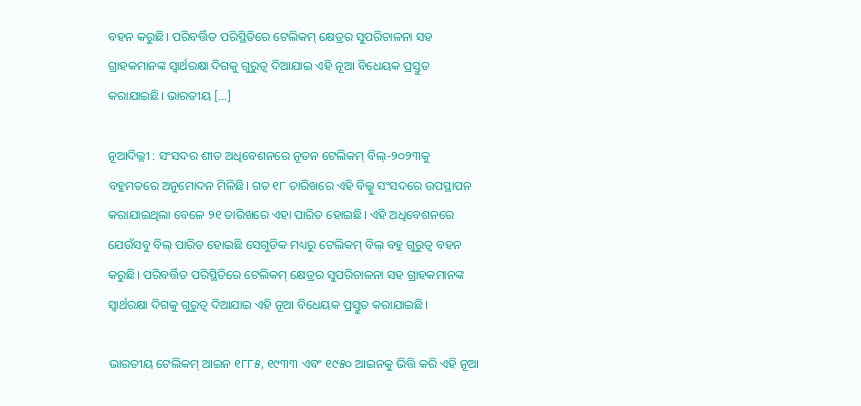ବହନ କରୁଛି। ପରିବର୍ତ୍ତିତ ପରିସ୍ଥିତିରେ ଟେଲିକମ୍ କ୍ଷେତ୍ରର ସୁପରିଚାଳନା ସହ ଗ୍ରାହକମାନଙ୍କ ସ୍ବାର୍ଥରକ୍ଷା ଦିଗକୁ ଗୁରୁତ୍ବ ଦିଆଯାଇ ଏହି ନୂଆ ବିଧେୟକ ପ୍ରସ୍ତୁତ କରାଯାଇଛି। ଭାରତୀୟ […]

ନୂଆଦିଲ୍ଲୀ : ସଂସଦର ଶୀତ ଅଧିବେଶନରେ ନୂତନ ଟେଲିକମ୍ ବିଲ୍-୨୦୨୩କୁ ବହୁମତରେ ଅନୁମୋଦନ ମିଳିଛି। ଗତ ୧୮ ତାରିଖରେ ଏହି ବିଲ୍କୁ ସଂସଦରେ ଉପସ୍ଥାପନ କରାଯାଇଥିଲା ବେଳେ ୨୧ ତାରିଖରେ ଏହା ପାରିତ ହୋଇଛି। ଏହି ଅଧିବେଶନରେ ଯେଉଁସବୁ ବିଲ୍ ପାରିତ ହୋଇଛି ସେଗୁଡିକ ମଧ୍ୟରୁ ଟେଲିକମ୍ ବିଲ୍ ବହୁ ଗୁରୁତ୍ବ ବହନ କରୁଛି। ପରିବର୍ତ୍ତିତ ପରିସ୍ଥିତିରେ ଟେଲିକମ୍ କ୍ଷେତ୍ରର ସୁପରିଚାଳନା ସହ ଗ୍ରାହକମାନଙ୍କ ସ୍ବାର୍ଥରକ୍ଷା ଦିଗକୁ ଗୁରୁତ୍ବ ଦିଆଯାଇ ଏହି ନୂଆ ବିଧେୟକ ପ୍ରସ୍ତୁତ କରାଯାଇଛି।

ଭାରତୀୟ ଟେଲିକମ୍ ଆଇନ ୧୮୮୫, ୧୯୩୩ ଏବଂ ୧୯୫୦ ଆଇନକୁ ଭିତ୍ତି କରି ଏହି ନୂଆ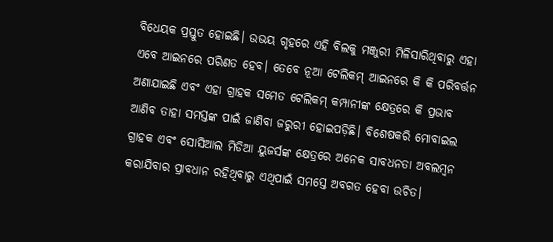ବିଧେୟକ ପ୍ରସ୍ତୁତ ହୋଇଛି। ଉଭୟ ଗୃହରେ ଏହି ବିଲକୁ ମଞ୍ଜୁରୀ ମିଳିସାରିଥିବାରୁ ଏହା ଏବେ ଆଇନରେ ପରିଣତ ହେବ। ତେବେ ନୂଆ ଟେଲିକମ୍ ଆଇନରେ କି କି ପରିବର୍ତ୍ତନ ଅଣାଯାଇଛି ଏବଂ ଏହା ଗ୍ରାହକ ସମେତ ଟେଲିକମ୍ କମ୍ପାନୀଙ୍କ କ୍ଷେତ୍ରରେ କି ପ୍ରଭାବ ଆଣିବ ତାହା ସମସ୍ତଙ୍କ ପାଇଁ ଜାଣିବା ଜରୁରୀ ହୋଇପଡ଼ିଛି। ବିଶେଷକରି ମୋବାଇଲ ଗ୍ରାହକ ଏବଂ ସୋସିଆଲ ମିଡିଆ ୟୁଜର୍ସଙ୍କ କ୍ଷେତ୍ରରେ ଅନେକ ସାବଧନତା ଅବଲମ୍ବନ କରାଯିବାର ପ୍ରାବଧାନ ରହିଥିବାରୁ ଏଥିପାଇଁ ସମସ୍ତେ ଅବଗତ ହେବା ଉଚିତ।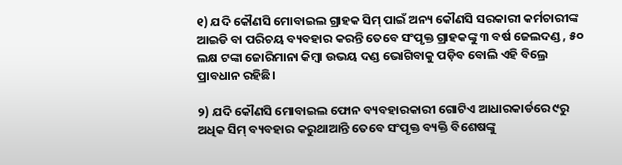୧) ଯଦି କୌଣସି ମୋବାଇଲ ଗ୍ରାହକ ସିମ୍ ପାଇଁ ଅନ୍ୟ କୌଣସି ସରକାରୀ କର୍ମଚାରୀଙ୍କ ଆଇଡି ବା ପରିଚୟ ବ୍ୟବହାର କରନ୍ତି ତେବେ ସଂପୃକ୍ତ ଗ୍ରାହକଙ୍କୁ ୩ ବର୍ଷ ଜେଲଦଣ୍ଡ , ୫୦ ଲକ୍ଷ ଟଙ୍କା ଜୋରିମାନା କିମ୍ବା ଉଭୟ ଦଣ୍ଡ ଭୋଗିବାକୁ ପଡ଼ିବ ବୋଲି ଏହି ବିଲ୍ରେ ପ୍ରାବଧାନ ରହିଛି।

୨) ଯଦି କୌଣସି ମୋବାଇଲ ଫୋନ ବ୍ୟବହାରକାରୀ ଗୋଟିଏ ଆଧାରକାର୍ଡରେ ୯ରୁ ଅଧିକ ସିମ୍ ବ୍ୟବହାର କରୁଥାଆନ୍ତି ତେବେ ସଂପୃକ୍ତ ବ୍ୟକ୍ତି ବିଶେଷଙ୍କୁ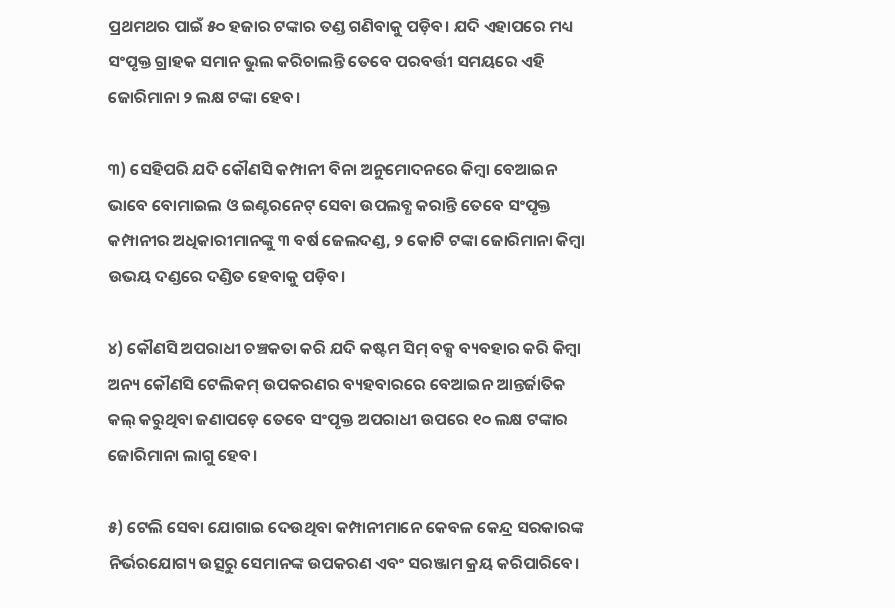ପ୍ରଥମଥର ପାଇଁ ୫୦ ହଜାର ଟଙ୍କାର ତଣ୍ଡ ଗଣିବାକୁ ପଡ଼ିବ। ଯଦି ଏହାପରେ ମଧ୍ୟ ସଂପୃକ୍ତ ଗ୍ରାହକ ସମାନ ଭୁଲ କରିଚାଲନ୍ତି ତେବେ ପରବର୍ତ୍ତୀ ସମୟରେ ଏହି ଜୋରିମାନା ୨ ଲକ୍ଷ ଟଙ୍କା ହେବ।

୩) ସେହିପରି ଯଦି କୌଣସି କମ୍ପାନୀ ବିନା ଅନୁମୋଦନରେ କିମ୍ବା ବେଆଇନ ଭାବେ ବୋମାଇଲ ଓ ଇଣ୍ଟରନେଟ୍ ସେବା ଉପଲବ୍ଧ କରାନ୍ତି ତେବେ ସଂପୃକ୍ତ କମ୍ପାନୀର ଅଧିକାରୀମାନଙ୍କୁ ୩ ବର୍ଷ ଜେଲଦଣ୍ଡ, ୨ କୋଟି ଟଙ୍କା ଜୋରିମାନା କିମ୍ବା ଉଭୟ ଦଣ୍ଡରେ ଦଣ୍ଡିତ ହେବାକୁ ପଡ଼ିବ।

୪) କୌଣସି ଅପରାଧୀ ଚଞ୍ଚକତା କରି ଯଦି କଷ୍ଟମ ସିମ୍ ବକ୍ସ ବ୍ୟବହାର କରି କିମ୍ବା ଅନ୍ୟ କୌଣସି ଟେଲିକମ୍ ଉପକରଣର ବ୍ୟହବାରରେ ବେଆଇନ ଆନ୍ତର୍ଜାତିକ କଲ୍ କରୁଥିବା ଜଣାପଡ଼େ ତେବେ ସଂପୃକ୍ତ ଅପରାଧୀ ଉପରେ ୧୦ ଲକ୍ଷ ଟଙ୍କାର ଜୋରିମାନା ଲାଗୁ ହେବ।

୫) ଟେଲି ସେବା ଯୋଗାଇ ଦେଉଥିବା କମ୍ପାନୀମାନେ କେବଳ କେନ୍ଦ୍ର ସରକାରଙ୍କ ନିର୍ଭରଯୋଗ୍ୟ ଉତ୍ସରୁ ସେମାନଙ୍କ ଉପକରଣ ଏବଂ ସରଞ୍ଜାମ କ୍ରୟ କରିପାରିବେ।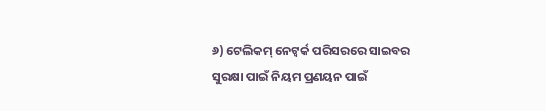୬) ଟେଲିକମ୍ ନେଟ୍ୱର୍କ ପରିସରରେ ସାଇବର ସୁରକ୍ଷା ପାଇଁ ନିୟମ ପ୍ରଣୟନ ପାଇଁ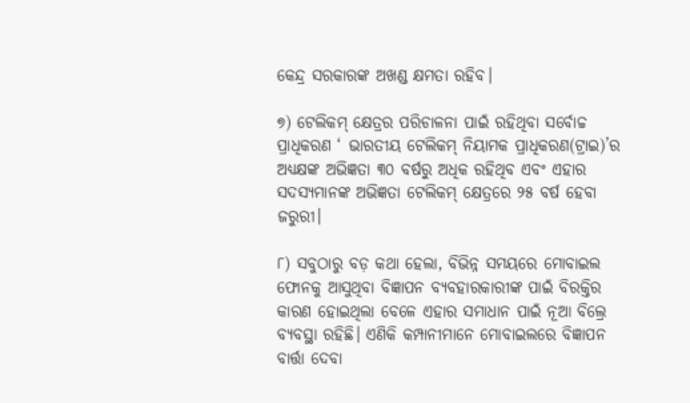କେନ୍ଦ୍ର ସରକାରଙ୍କ ଅଖଣ୍ଡ କ୍ଷମତା ରହିବ।

୭) ଟେଲିକମ୍ କ୍ଷେତ୍ରର ପରିଚାଳନା ପାଇଁ ରହିଥିବା ସର୍ବୋଚ୍ଚ ପ୍ରାଧିକରଣ ‘ ଭାରତୀୟ ଟେଲିକମ୍ ନିୟାମକ ପ୍ରାଧିକରଣ(ଟ୍ରାଇ)’ର ଅଧ୍ୟକ୍ଷଙ୍କ ଅଭିଜ୍ଞତା ୩୦ ବର୍ଷରୁ ଅଧିକ ରହିଥିବ ଏବଂ ଏହାର ସଦସ୍ୟମାନଙ୍କ ଅଭିଜ୍ଞତା ଟେଲିକମ୍ କ୍ଷେତ୍ରରେ ୨୫ ବର୍ଷ ହେବା ଜରୁରୀ।

୮) ସବୁଠାରୁ ବଡ଼ କଥା ହେଲା, ବିଭିନ୍ନ ସମୟରେ ମୋବାଇଲ ଫୋନକୁ ଆସୁଥିବା ବିଜ୍ଞାପନ ବ୍ୟବହାରକାରୀଙ୍କ ପାଇଁ ବିରକ୍ତିର କାରଣ ହୋଇଥିଲା ବେଳେ ଏହାର ସମାଧାନ ପାଇଁ ନୂଆ ବିଲ୍ରେ ବ୍ୟବସ୍ଥା ରହିଛି। ଏଣିକି କମ୍ପାନୀମାନେ ମୋବାଇଲରେ ବିଜ୍ଞାପନ ବାର୍ତ୍ତା ଦେବା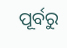ପୂର୍ବରୁ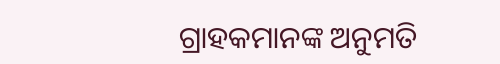ଗ୍ରାହକମାନଙ୍କ ଅନୁମତି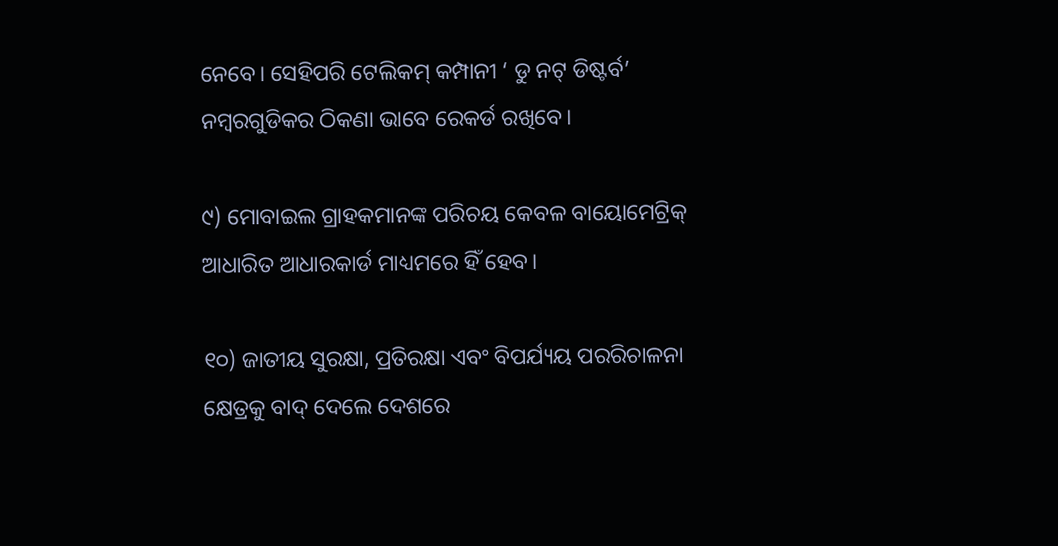ନେବେ। ସେହିପରି ଟେଲିକମ୍ କମ୍ପାନୀ ‘ ଡୁ ନଟ୍ ଡିଷ୍ଟର୍ବ’ ନମ୍ବରଗୁଡିକର ଠିକଣା ଭାବେ ରେକର୍ଡ ରଖିବେ।

୯) ମୋବାଇଲ ଗ୍ରାହକମାନଙ୍କ ପରିଚୟ କେବଳ ବାୟୋମେଟ୍ରିକ୍ ଆଧାରିତ ଆଧାରକାର୍ଡ ମାଧ୍ୟମରେ ହିଁ ହେବ।

୧୦) ଜାତୀୟ ସୁରକ୍ଷା, ପ୍ରତିରକ୍ଷା ଏବଂ ବିପର୍ଯ୍ୟୟ ପରରିଚାଳନା କ୍ଷେତ୍ରକୁ ବାଦ୍ ଦେଲେ ଦେଶରେ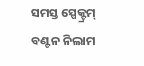ସମସ୍ତ ସ୍ପେକ୍ଟ୍ରମ୍ ବଣ୍ଟନ ନିଲାମ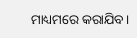ମାଧ୍ୟମରେ କରାଯିବ।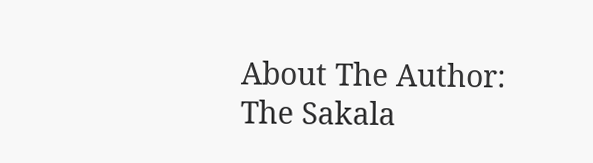About The Author: The Sakala